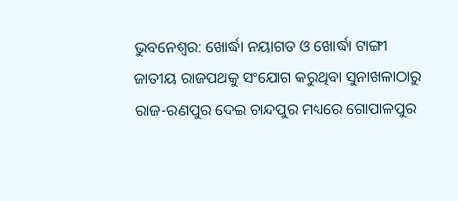ଭୁବନେଶ୍ୱର: ଖୋର୍ଦ୍ଧା ନୟାଗଡ ଓ ଖୋର୍ଦ୍ଧା ଟାଙ୍ଗୀ ଜାତୀୟ ରାଜପଥକୁ ସଂଯୋଗ କରୁଥିବା ସୁନାଖଳାଠାରୁ ରାଜ-ରଣପୁର ଦେଇ ଚାନ୍ଦପୁର ମଧ୍ୟରେ ଗୋପାଳପୁର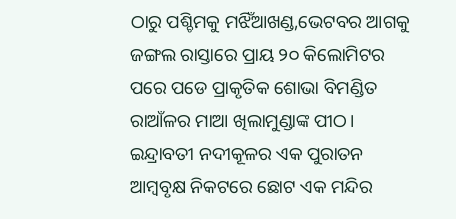ଠାରୁ ପଶ୍ଚିମକୁ ମଝିଁଆଖଣ୍ଡ,ଭେଟବର ଆଗକୁ ଜଙ୍ଗଲ ରାସ୍ତାରେ ପ୍ରାୟ ୨୦ କିଲୋମିଟର ପରେ ପଡେ ପ୍ରାକୃତିକ ଶୋଭା ବିମଣ୍ଡିତ ରାଆଁଳର ମାଆ ଖିଲାମୁଣ୍ଡାଙ୍କ ପୀଠ। ଇନ୍ଦ୍ରାବତୀ ନଦୀକୂଳର ଏକ ପୁରାତନ ଆମ୍ବବୃକ୍ଷ ନିକଟରେ ଛୋଟ ଏକ ମନ୍ଦିର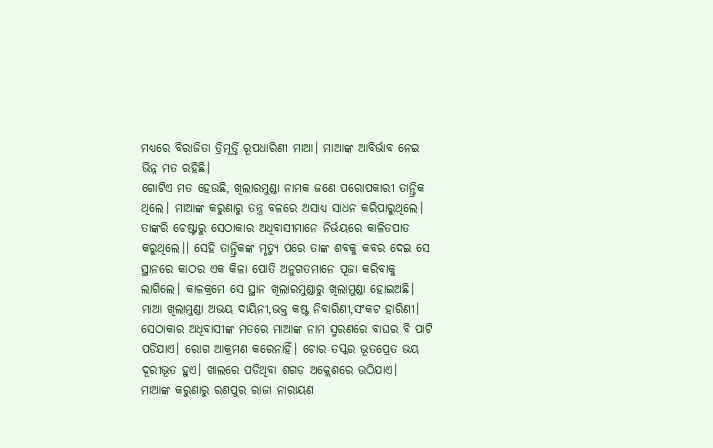ମଧ୍ୟରେ ବିରାଜିତା ତ୍ରିମୂର୍ତ୍ତି ରୂପଧାରିଣୀ ମାଆ। ମାଆଙ୍କ ଆବିର୍ଭାବ ନେଇ ଭିନ୍ନ ମତ ରହିଛି।
ଗୋଟିଏ ମତ ହେଉଛି, ଖିଲାରମୁଣ୍ଡା ନାମକ ଜଣେ ପରୋପକାରୀ ତାନ୍ତ୍ରିକ ଥିଲେ। ମାଆଙ୍କ କରୁଣାରୁ ତନ୍ତ୍ର ବଳରେ ଅସାଧ୍ୟ ସାଧନ କରିପାରୁଥିଲେ। ତାଙ୍କରି ଚେଷ୍ଟାରୁ ସେଠାକାର ଅଧିବାସୀମାନେ ନିର୍ଭୟରେ କାଳିତପାତ କରୁଥିଲେ।। ସେହି ତାନ୍ତ୍ରିକଙ୍କ ମୃତ୍ୟୁ ପରେ ତାଙ୍କ ଶବକୁ କବର ଦେଇ ସେ ସ୍ଥାନରେ କାଠର ଏକ କିଳା ପୋତି ଅନୁଗତମାନେ ପୂଜା କରିବାକୁ ଲାଗିଲେ। କାଳକ୍ରମେ ସେ ସ୍ଥାନ ଖିଲାରମୁଣ୍ଡାରୁ ଖିଲାମୁଣ୍ଡା ହୋଇଅଛି।
ମାଆ ଖିଲାମୁଣ୍ଡା ଅଭୟ ଦାୟିନୀ,ଭକ୍ତ କଷ୍ଟ ନିବାରିଣୀ,ସଂକଟ ହାରିଣୀ। ସେଠାକାର ଅଧିବାସୀଙ୍କ ମତରେ ମାଆଙ୍କ ନାମ ସ୍ମରଣରେ ବାଘର ବି ପାଟି ପଡିଯାଏ। ରୋଗ ଆକ୍ରମଣ କରେନାହିଁ। ଚୋର ତସ୍କର ଭୂତପ୍ରେତ ଭୟ ଦୂରୀଭୂତ ହୁଏ। ଖାଲରେ ପଡିଥିବା ଶଗଡ ଅକ୍ଲେଶରେ ଉଠିଯାଏ।
ମାଆଙ୍କ କରୁଣାରୁ ରଣପୁର ରାଜା ନାରାୟଣ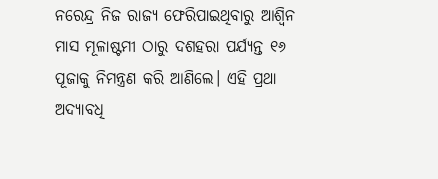ନରେନ୍ଦ୍ର ନିଜ ରାଜ୍ୟ ଫେରିପାଇଥିବାରୁ ଆଶ୍ୱିନ ମାସ ମୂଳାଷ୍ଟମୀ ଠାରୁ ଦଶହରା ପର୍ଯ୍ୟନ୍ତ ୧୬ ପୂଜାକୁ ନିମନ୍ତ୍ରଣ କରି ଆଣିଲେ। ଏହି ପ୍ରଥା ଅଦ୍ୟାବଧି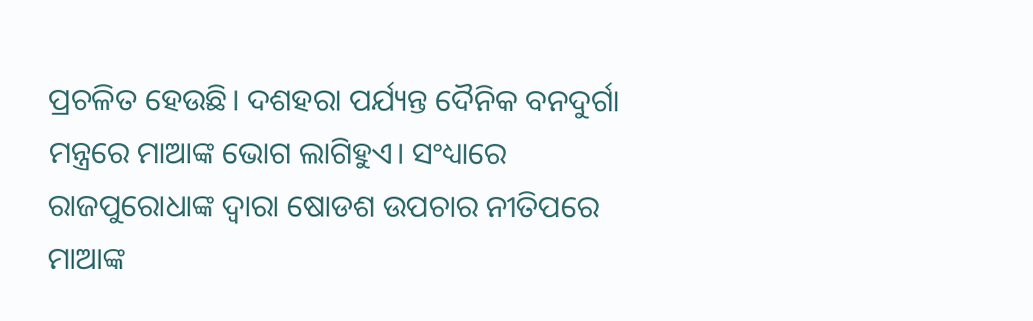ପ୍ରଚଳିତ ହେଉଛି। ଦଶହରା ପର୍ଯ୍ୟନ୍ତ ଦୈନିକ ବନଦୁର୍ଗା ମନ୍ତ୍ରରେ ମାଆଙ୍କ ଭୋଗ ଲାଗିହୁଏ। ସଂଧ୍ୟାରେ ରାଜପୁରୋଧାଙ୍କ ଦ୍ୱାରା ଷୋଡଶ ଉପଚାର ନୀତିପରେ ମାଆଙ୍କ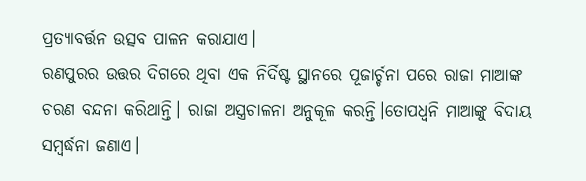ପ୍ରତ୍ୟାବର୍ତ୍ତନ ଉତ୍ସବ ପାଳନ କରାଯାଏ।
ରଣପୁରର ଉତ୍ତର ଦିଗରେ ଥିବା ଏକ ନିର୍ଦିଷ୍ଟ ସ୍ଥାନରେ ପୂଜାର୍ଚ୍ଚନା ପରେ ରାଜା ମାଆଙ୍କ ଚରଣ ବନ୍ଦନା କରିଥାନ୍ତି। ରାଜା ଅସ୍ତ୍ରଚାଳନା ଅନୁକୂଳ କରନ୍ତି।ତୋପଧ୍ୱନି ମାଆଙ୍କୁ ବିଦାୟ ସମ୍ୱର୍ଦ୍ଧନା ଜଣାଏ।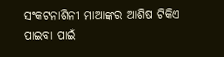ସଂକଟନାଶିନୀ ମାଆଙ୍କର ଆଶିଷ ଟିକିଏ ପାଇବା ପାଇଁ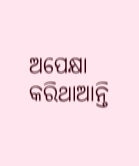ଅପେକ୍ଷା କରିଥାଆନ୍ତି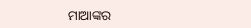ମାଆଙ୍କର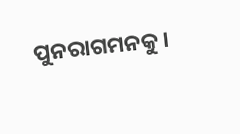ପୁନରାଗମନକୁ।